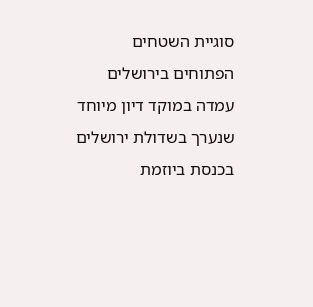סוגיית השטחים הפתוחים בירושלים עמדה במוקד דיון מיוחד שנערך בשדולת ירושלים בכנסת ביוזמת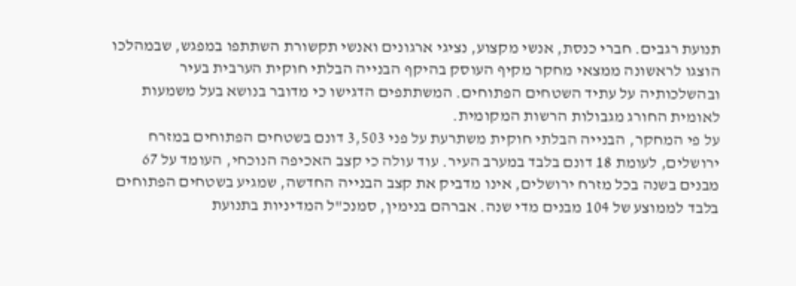תנועת רגבים. חברי כנסת, אנשי מקצוע, נציגי ארגונים ואנשי תקשורת השתתפו במפגש, שבמהלכו הוצגו לראשונה ממצאי מחקר מקיף העוסק בהיקף הבנייה הבלתי חוקית הערבית בעיר ובהשלכותיה על עתיד השטחים הפתוחים. המשתתפים הדגישו כי מדובר בנושא בעל משמעות לאומית החורג מגבולות הרשות המקומית.
על פי המחקר, הבנייה הבלתי חוקית משתרעת על פני 3,503 דונם בשטחים הפתוחים במזרח ירושלים, לעומת 18 דונם בלבד במערב העיר. עוד עולה כי קצב האכיפה הנוכחי, העומד על 67 מבנים בשנה בכל מזרח ירושלים, אינו מדביק את קצב הבנייה החדשה, שמגיע בשטחים הפתוחים בלבד לממוצע של 104 מבנים מדי שנה. אברהם בנימין, סמנכ"ל המדיניות בתנועת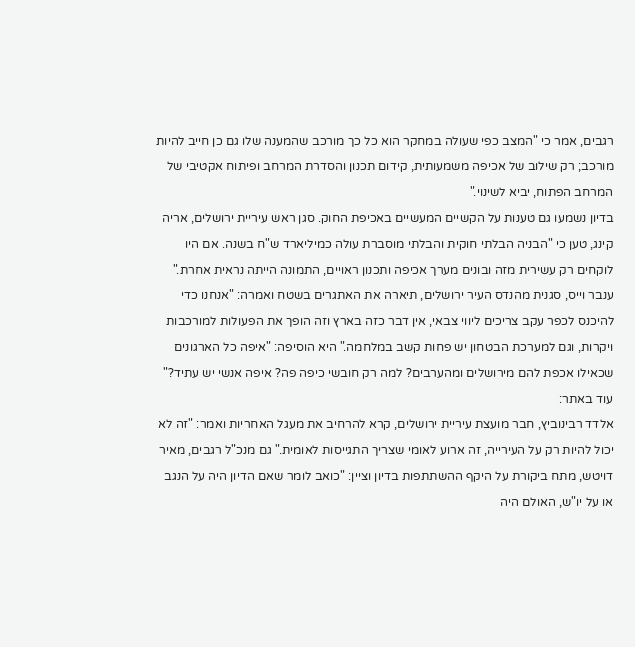רגבים, אמר כי "המצב כפי שעולה במחקר הוא כל כך מורכב שהמענה שלו גם כן חייב להיות מורכב; רק שילוב של אכיפה משמעותית, קידום תכנון והסדרת המרחב ופיתוח אקטיבי של המרחב הפתוח, יביא לשינוי."
בדיון נשמעו גם טענות על הקשיים המעשיים באכיפת החוק. סגן ראש עיריית ירושלים, אריה קינג, טען כי "הבניה הבלתי חוקית והבלתי מוסברת עולה כמיליארד ש"ח בשנה. אם היו לוקחים רק עשירית מזה ובונים מערך אכיפה ותכנון ראויים, התמונה הייתה נראית אחרת." ענבר וייס, סגנית מהנדס העיר ירושלים, תיארה את האתגרים בשטח ואמרה: "אנחנו כדי להיכנס לכפר עקב צריכים ליווי צבאי, אין דבר כזה בארץ וזה הופך את הפעולות למורכבות ויקרות, וגם למערכת הבטחון יש פחות קשב במלחמה." היא הוסיפה: "איפה כל הארגונים שכאילו אכפת להם מירושלים ומהערבים? למה רק חובשי כיפה פה? איפה אנשי יש עתיד?"
עוד באתר:
אלדד רבינוביץ, חבר מועצת עיריית ירושלים, קרא להרחיב את מעגל האחריות ואמר: "זה לא יכול להיות רק על העירייה, זה ארוע לאומי שצריך התגייסות לאומית." גם מנכ"ל רגבים, מאיר דויטש, מתח ביקורת על היקף ההשתתפות בדיון וציין: "כואב לומר שאם הדיון היה על הנגב או על יו"ש, האולם היה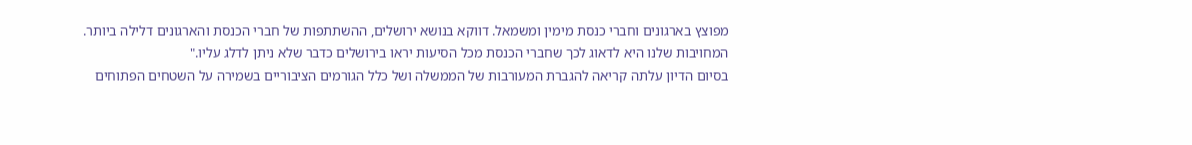מפוצץ בארגונים וחברי כנסת מימין ומשמאל. דווקא בנושא ירושלים, ההשתתפות של חברי הכנסת והארגונים דלילה ביותר. המחויבות שלנו היא לדאוג לכך שחברי הכנסת מכל הסיעות יראו בירושלים כדבר שלא ניתן לדלג עליו."
בסיום הדיון עלתה קריאה להגברת המעורבות של הממשלה ושל כלל הגורמים הציבוריים בשמירה על השטחים הפתוחים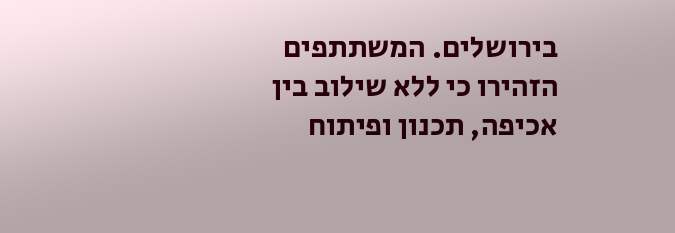בירושלים. המשתתפים הזהירו כי ללא שילוב בין אכיפה, תכנון ופיתוח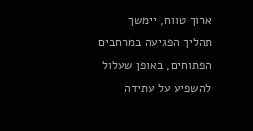ארוך טווח, יימשך תהליך הפגיעה במרחבים הפתוחים, באופן שעלול להשפיע על עתידה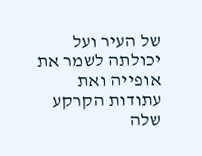של העיר ועל יכולתה לשמר את אופייה ואת עתודות הקרקע שלה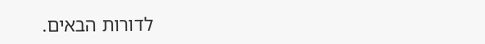לדורות הבאים.